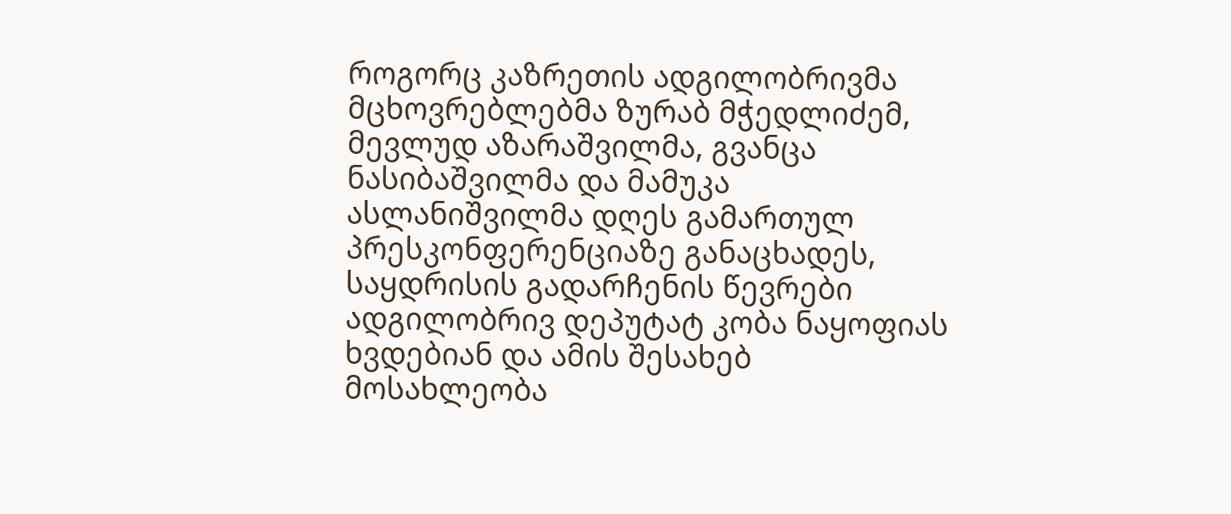როგორც კაზრეთის ადგილობრივმა მცხოვრებლებმა ზურაბ მჭედლიძემ, მევლუდ აზარაშვილმა, გვანცა ნასიბაშვილმა და მამუკა ასლანიშვილმა დღეს გამართულ პრესკონფერენციაზე განაცხადეს, საყდრისის გადარჩენის წევრები ადგილობრივ დეპუტატ კობა ნაყოფიას ხვდებიან და ამის შესახებ მოსახლეობა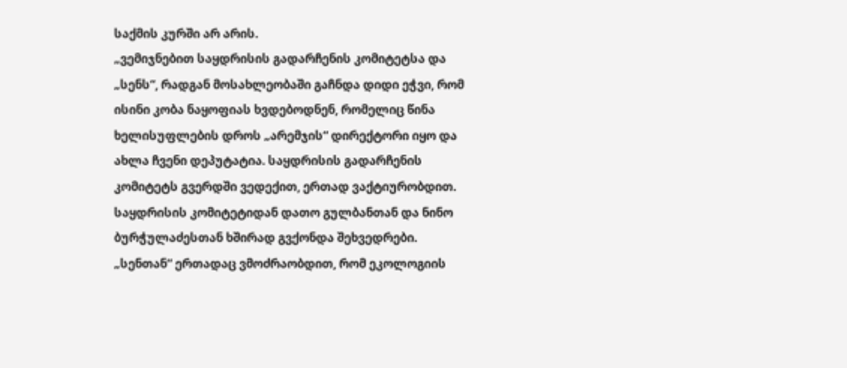საქმის კურში არ არის.
„ვემიჯნებით საყდრისის გადარჩენის კომიტეტსა და „სენს“, რადგან მოსახლეობაში გაჩნდა დიდი ეჭვი, რომ ისინი კობა ნაყოფიას ხვდებოდნენ, რომელიც წინა ხელისუფლების დროს „არემჯის“ დირექტორი იყო და ახლა ჩვენი დეპუტატია. საყდრისის გადარჩენის კომიტეტს გვერდში ვედექით, ერთად ვაქტიურობდით. საყდრისის კომიტეტიდან დათო გულბანთან და ნინო ბურჭულაძესთან ხშირად გვქონდა შეხვედრები. „სენთან“ ერთადაც ვმოძრაობდით, რომ ეკოლოგიის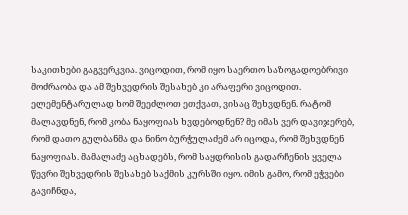საკითხები გაგვერკვია. ვიცოდით, რომ იყო საერთო საზოგადოებრივი მოძრაობა და ამ შეხვედრის შესახებ კი არაფერი ვიცოდით. ელემენტარულად ხომ შეეძლოთ ეთქვათ, ვისაც შეხვდნენ. რატომ მალავდნენ, რომ კობა ნაყოფიას ხვდებოდნენ? მე იმას ვერ დავიჯერებ, რომ დათო გულბანმა და ნინო ბურჭულაძემ არ იცოდა, რომ შეხვდნენ ნაყოფიას. მამალაძე აცხადებს, რომ საყდრისის გადარჩენის ყველა წევრი შეხვედრის შესახებ საქმის კურსში იყო. იმის გამო, რომ ეჭვები გავიჩნდა,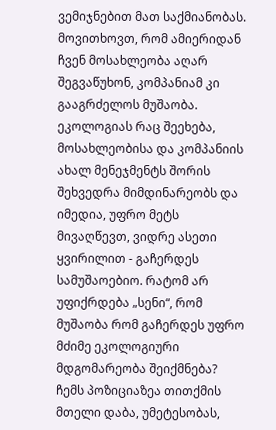ვემიჯნებით მათ საქმიანობას. მოვითხოვთ, რომ ამიერიდან ჩვენ მოსახლეობა აღარ შეგვაწუხონ, კომპანიამ კი გააგრძელოს მუშაობა. ეკოლოგიას რაც შეეხება, მოსახლეობისა და კომპანიის ახალ მენეჯმენტს შორის შეხვედრა მიმდინარეობს და იმედია, უფრო მეტს მივაღწევთ, ვიდრე ასეთი ყვირილით - გაჩერდეს სამუშაოებიო. რატომ არ უფიქრდება „სენი“, რომ მუშაობა რომ გაჩერდეს უფრო მძიმე ეკოლოგიური მდგომარეობა შეიქმნება? ჩემს პოზიციაზეა თითქმის მთელი დაბა, უმეტესობას,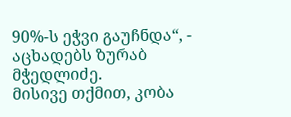90%-ს ეჭვი გაუჩნდა“, - აცხადებს ზურაბ მჭედლიძე.
მისივე თქმით, კობა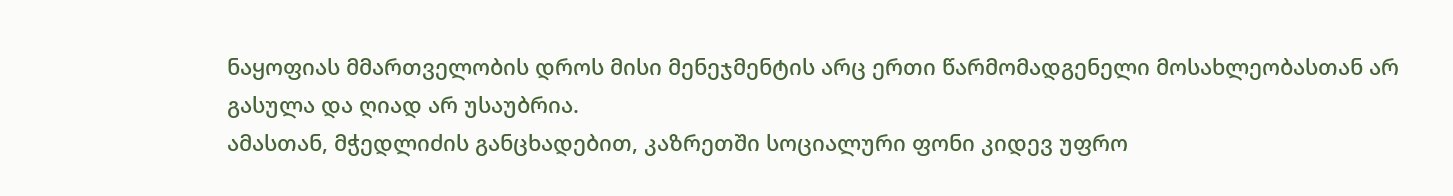ნაყოფიას მმართველობის დროს მისი მენეჯმენტის არც ერთი წარმომადგენელი მოსახლეობასთან არ გასულა და ღიად არ უსაუბრია.
ამასთან, მჭედლიძის განცხადებით, კაზრეთში სოციალური ფონი კიდევ უფრო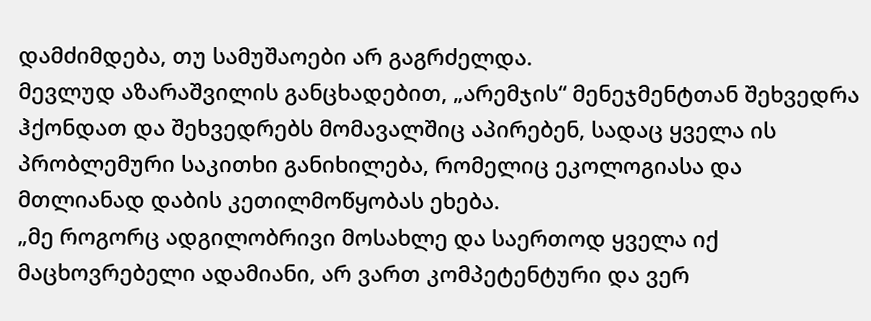დამძიმდება, თუ სამუშაოები არ გაგრძელდა.
მევლუდ აზარაშვილის განცხადებით, „არემჯის“ მენეჯმენტთან შეხვედრა ჰქონდათ და შეხვედრებს მომავალშიც აპირებენ, სადაც ყველა ის პრობლემური საკითხი განიხილება, რომელიც ეკოლოგიასა და მთლიანად დაბის კეთილმოწყობას ეხება.
„მე როგორც ადგილობრივი მოსახლე და საერთოდ ყველა იქ მაცხოვრებელი ადამიანი, არ ვართ კომპეტენტური და ვერ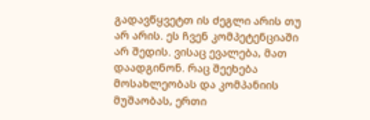გადავწყვეტთ ის ძეგლი არის თუ არ არის. ეს ჩვენ კომპეტენციაში არ შედის. ვისაც ევალება, მათ დაადგინონ. რაც შეეხება მოსახლეობას და კომპანიის მუშაობას, ერთი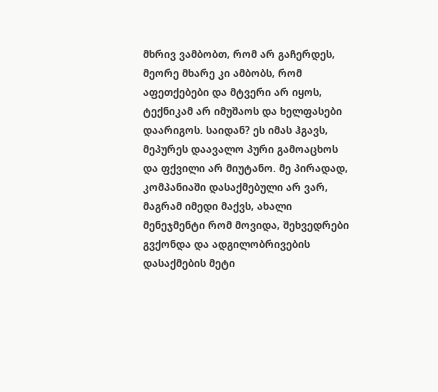მხრივ ვამბობთ, რომ არ გაჩერდეს, მეორე მხარე კი ამბობს, რომ აფეთქებები და მტვერი არ იყოს, ტექნიკამ არ იმუშაოს და ხელფასები დაარიგოს. საიდან? ეს იმას ჰგავს, მეპურეს დაავალო პური გამოაცხოს და ფქვილი არ მიუტანო. მე პირადად, კომპანიაში დასაქმებული არ ვარ, მაგრამ იმედი მაქვს, ახალი მენეჯმენტი რომ მოვიდა, შეხვედრები გვქონდა და ადგილობრივების დასაქმების მეტი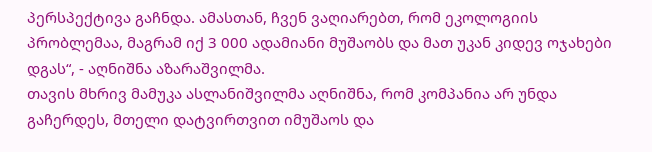პერსპექტივა გაჩნდა. ამასთან, ჩვენ ვაღიარებთ, რომ ეკოლოგიის პრობლემაა, მაგრამ იქ 3 000 ადამიანი მუშაობს და მათ უკან კიდევ ოჯახები დგას“, - აღნიშნა აზარაშვილმა.
თავის მხრივ მამუკა ასლანიშვილმა აღნიშნა, რომ კომპანია არ უნდა გაჩერდეს, მთელი დატვირთვით იმუშაოს და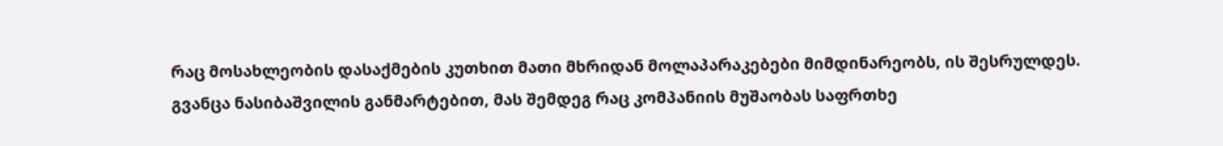რაც მოსახლეობის დასაქმების კუთხით მათი მხრიდან მოლაპარაკებები მიმდინარეობს, ის შესრულდეს.
გვანცა ნასიბაშვილის განმარტებით, მას შემდეგ რაც კომპანიის მუშაობას საფრთხე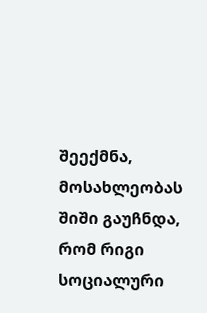შეექმნა, მოსახლეობას შიში გაუჩნდა, რომ რიგი სოციალური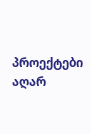პროექტები აღარ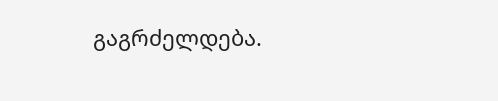გაგრძელდება.